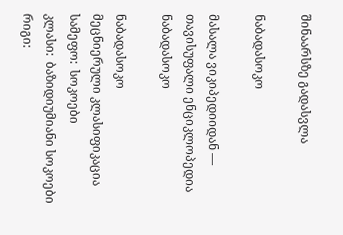შინაარსზე გადასვლა

ნაბადასოკო

მასალა ვიკიპედიიდან — თავისუფალი ენციკლოპედია
ნაბადასოკო

ნაბადასოკო
მეცნიერული კლასიფიკაცია
სამეფო:  სოკოები
კლასი:  ბაზიდიუმიანი სოკოები
რიგი: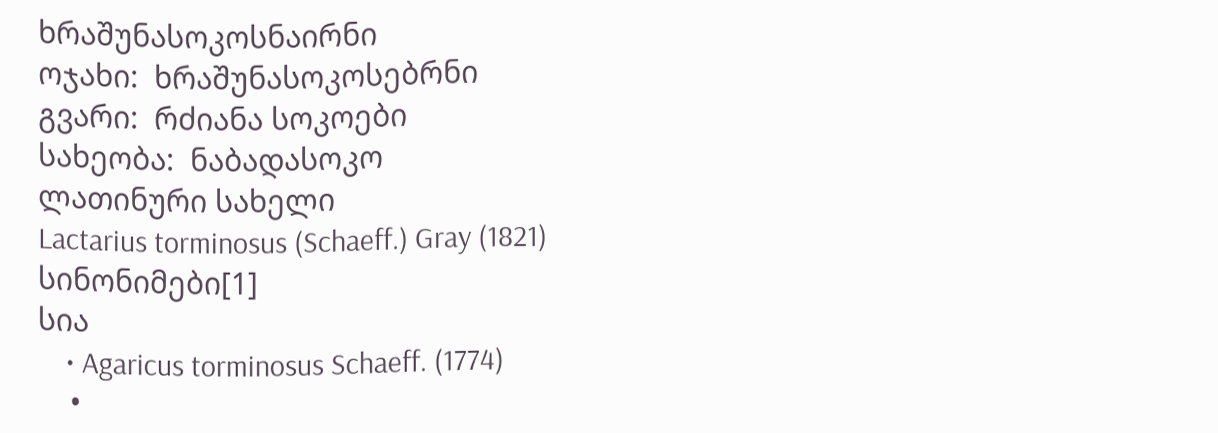ხრაშუნასოკოსნაირნი
ოჯახი:  ხრაშუნასოკოსებრნი
გვარი:  რძიანა სოკოები
სახეობა:  ნაბადასოკო
ლათინური სახელი
Lactarius torminosus (Schaeff.) Gray (1821)
სინონიმები[1]
სია
    • Agaricus torminosus Schaeff. (1774)
    •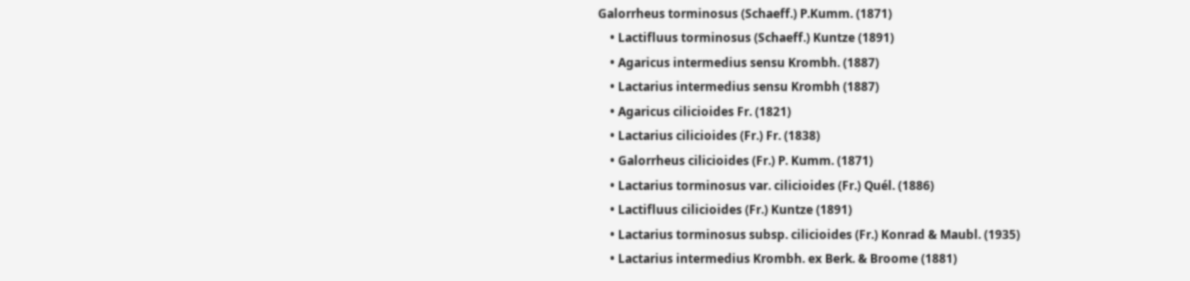Galorrheus torminosus (Schaeff.) P.Kumm. (1871)
    • Lactifluus torminosus (Schaeff.) Kuntze (1891)
    • Agaricus intermedius sensu Krombh. (1887)
    • Lactarius intermedius sensu Krombh (1887)
    • Agaricus cilicioides Fr. (1821)
    • Lactarius cilicioides (Fr.) Fr. (1838)
    • Galorrheus cilicioides (Fr.) P. Kumm. (1871)
    • Lactarius torminosus var. cilicioides (Fr.) Quél. (1886)
    • Lactifluus cilicioides (Fr.) Kuntze (1891)
    • Lactarius torminosus subsp. cilicioides (Fr.) Konrad & Maubl. (1935)
    • Lactarius intermedius Krombh. ex Berk. & Broome (1881)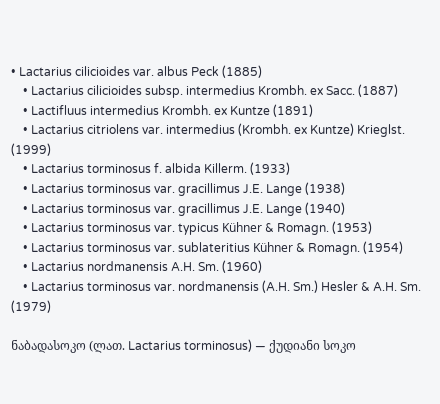• Lactarius cilicioides var. albus Peck (1885)
    • Lactarius cilicioides subsp. intermedius Krombh. ex Sacc. (1887)
    • Lactifluus intermedius Krombh. ex Kuntze (1891)
    • Lactarius citriolens var. intermedius (Krombh. ex Kuntze) Krieglst. (1999)
    • Lactarius torminosus f. albida Killerm. (1933)
    • Lactarius torminosus var. gracillimus J.E. Lange (1938)
    • Lactarius torminosus var. gracillimus J.E. Lange (1940)
    • Lactarius torminosus var. typicus Kühner & Romagn. (1953)
    • Lactarius torminosus var. sublateritius Kühner & Romagn. (1954)
    • Lactarius nordmanensis A.H. Sm. (1960)
    • Lactarius torminosus var. nordmanensis (A.H. Sm.) Hesler & A.H. Sm. (1979)

ნაბადასოკო (ლათ. Lactarius torminosus) — ქუდიანი სოკო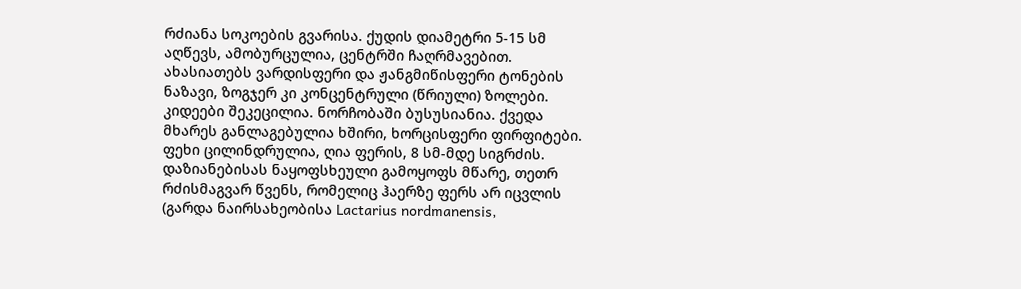რძიანა სოკოების გვარისა. ქუდის დიამეტრი 5-15 სმ აღწევს, ამობურცულია, ცენტრში ჩაღრმავებით. ახასიათებს ვარდისფერი და ჟანგმიწისფერი ტონების ნაზავი, ზოგჯერ კი კონცენტრული (წრიული) ზოლები. კიდეები შეკეცილია. ნორჩობაში ბუსუსიანია. ქვედა მხარეს განლაგებულია ხშირი, ხორცისფერი ფირფიტები. ფეხი ცილინდრულია, ღია ფერის, 8 სმ-მდე სიგრძის. დაზიანებისას ნაყოფსხეული გამოყოფს მწარე, თეთრ რძისმაგვარ წვენს, რომელიც ჰაერზე ფერს არ იცვლის (გარდა ნაირსახეობისა Lactarius nordmanensis,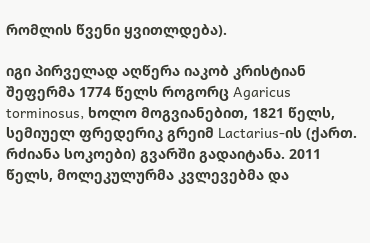რომლის წვენი ყვითლდება).

იგი პირველად აღწერა იაკობ კრისტიან შეფერმა 1774 წელს როგორც Agaricus torminosus, ხოლო მოგვიანებით, 1821 წელს, სემიუელ ფრედერიკ გრეიმ Lactarius-ის (ქართ. რძიანა სოკოები) გვარში გადაიტანა. 2011 წელს, მოლეკულურმა კვლევებმა და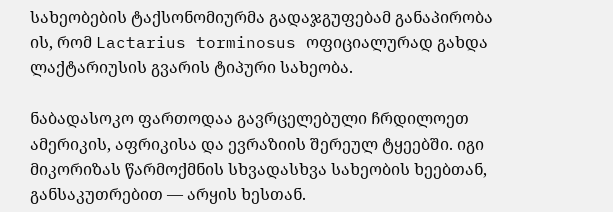სახეობების ტაქსონომიურმა გადაჯგუფებამ განაპირობა ის, რომ Lactarius torminosus ოფიციალურად გახდა ლაქტარიუსის გვარის ტიპური სახეობა.

ნაბადასოკო ფართოდაა გავრცელებული ჩრდილოეთ ამერიკის, აფრიკისა და ევრაზიის შერეულ ტყეებში. იგი მიკორიზას წარმოქმნის სხვადასხვა სახეობის ხეებთან, განსაკუთრებით — არყის ხესთან.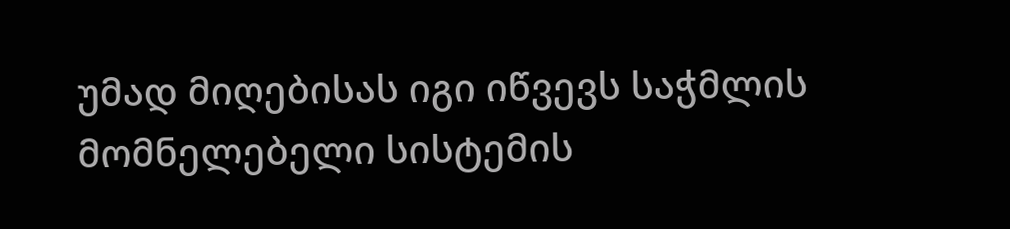უმად მიღებისას იგი იწვევს საჭმლის მომნელებელი სისტემის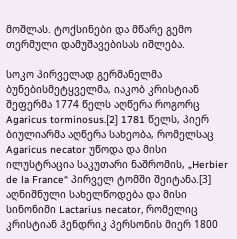მოშლას. ტოქსინები და მწარე გემო თერმული დამუშავებისას იშლება.

სოკო პირველად გერმანელმა ბუნებისმეტყველმა, იაკობ კრისტიან შეფერმა 1774 წელს აღწერა როგორც Agaricus torminosus.[2] 1781 წელს, პიერ ბიულიარმა აღწერა სახეობა, რომელსაც Agaricus necator უწოდა და მისი ილუსტრაცია საკუთარი ნაშრომის, „Herbier de la France“ პირველ ტომში შეიტანა.[3] აღნიშნული სახელწოდება და მისი სინონიმი Lactarius necator, რომელიც კრისტიან ჰენდრიკ პერსონის მიერ 1800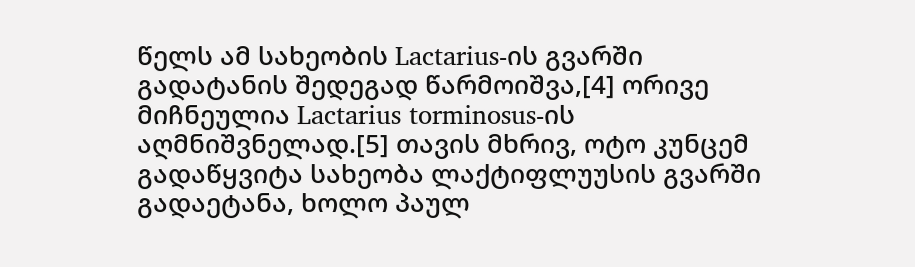წელს ამ სახეობის Lactarius-ის გვარში გადატანის შედეგად წარმოიშვა,[4] ორივე მიჩნეულია Lactarius torminosus-ის აღმნიშვნელად.[5] თავის მხრივ, ოტო კუნცემ გადაწყვიტა სახეობა ლაქტიფლუუსის გვარში გადაეტანა, ხოლო პაულ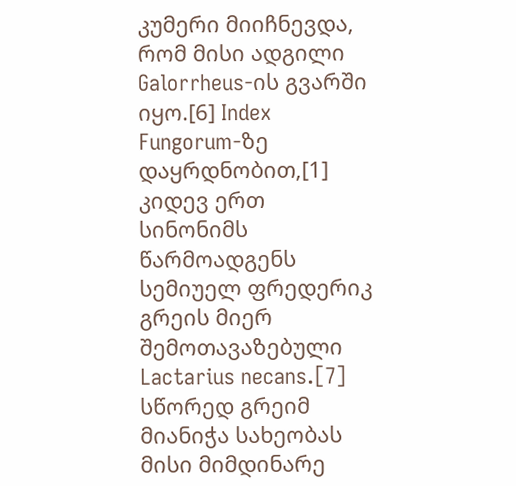კუმერი მიიჩნევდა, რომ მისი ადგილი Galorrheus-ის გვარში იყო.[6] Index Fungorum-ზე დაყრდნობით,[1] კიდევ ერთ სინონიმს წარმოადგენს სემიუელ ფრედერიკ გრეის მიერ შემოთავაზებული Lactarius necans.[7] სწორედ გრეიმ მიანიჭა სახეობას მისი მიმდინარე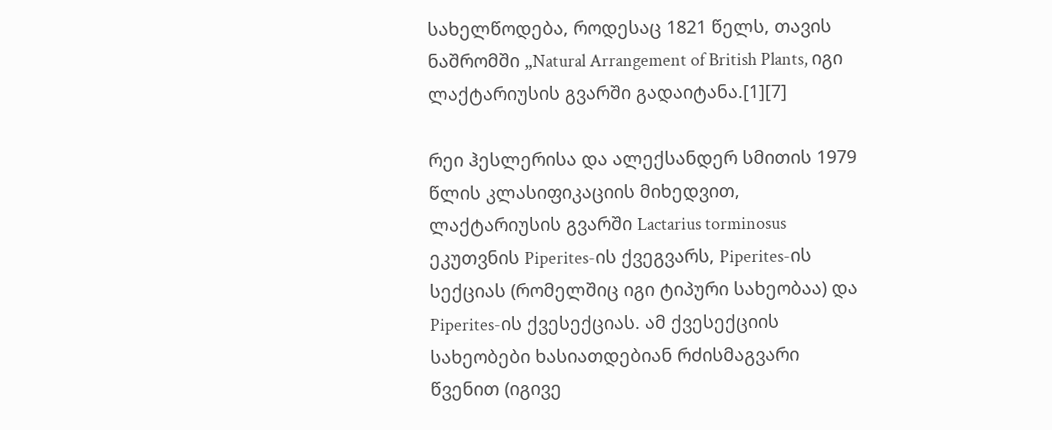სახელწოდება, როდესაც 1821 წელს, თავის ნაშრომში „Natural Arrangement of British Plants, იგი ლაქტარიუსის გვარში გადაიტანა.[1][7]

რეი ჰესლერისა და ალექსანდერ სმითის 1979 წლის კლასიფიკაციის მიხედვით, ლაქტარიუსის გვარში Lactarius torminosus ეკუთვნის Piperites-ის ქვეგვარს, Piperites-ის სექციას (რომელშიც იგი ტიპური სახეობაა) და Piperites-ის ქვესექციას. ამ ქვესექციის სახეობები ხასიათდებიან რძისმაგვარი წვენით (იგივე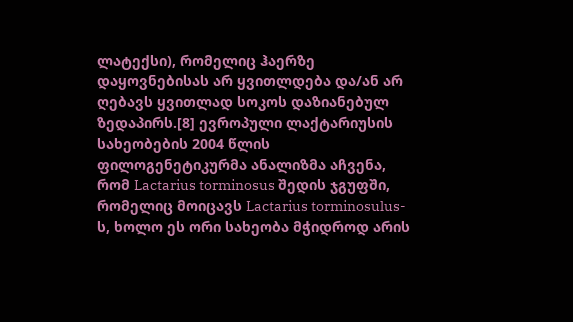ლატექსი), რომელიც ჰაერზე დაყოვნებისას არ ყვითლდება და/ან არ ღებავს ყვითლად სოკოს დაზიანებულ ზედაპირს.[8] ევროპული ლაქტარიუსის სახეობების 2004 წლის ფილოგენეტიკურმა ანალიზმა აჩვენა, რომ Lactarius torminosus შედის ჯგუფში, რომელიც მოიცავს Lactarius torminosulus-ს, ხოლო ეს ორი სახეობა მჭიდროდ არის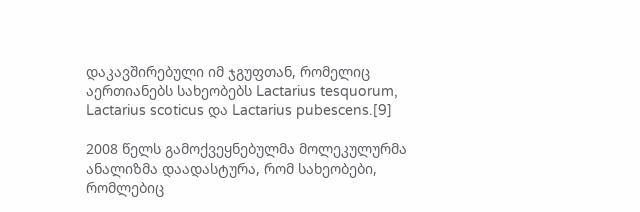დაკავშირებული იმ ჯგუფთან, რომელიც აერთიანებს სახეობებს Lactarius tesquorum, Lactarius scoticus და Lactarius pubescens.[9]

2008 წელს გამოქვეყნებულმა მოლეკულურმა ანალიზმა დაადასტურა, რომ სახეობები, რომლებიც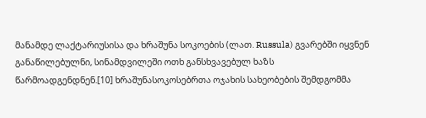მანამდე ლაქტარიუსისა და ხრაშუნა სოკოების (ლათ. Russula) გვარებში იყვნენ განაწილებულნი, სინამდვილეში ოთხ განსხვავებულ ხაზს წარმოადგენდნენ.[10] ხრაშუნასოკოსებრთა ოჯახის სახეობების შემდგომმა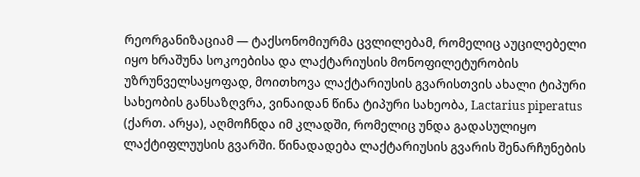რეორგანიზაციამ — ტაქსონომიურმა ცვლილებამ, რომელიც აუცილებელი იყო ხრაშუნა სოკოებისა და ლაქტარიუსის მონოფილეტურობის უზრუნველსაყოფად, მოითხოვა ლაქტარიუსის გვარისთვის ახალი ტიპური სახეობის განსაზღვრა, ვინაიდან წინა ტიპური სახეობა, Lactarius piperatus (ქართ. არყა), აღმოჩნდა იმ კლადში, რომელიც უნდა გადასულიყო ლაქტიფლუუსის გვარში. წინადადება ლაქტარიუსის გვარის შენარჩუნების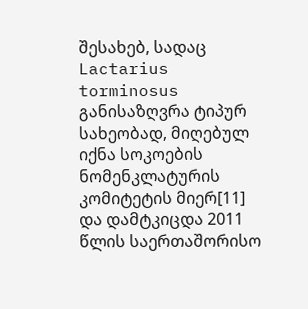შესახებ, სადაც Lactarius torminosus განისაზღვრა ტიპურ სახეობად, მიღებულ იქნა სოკოების ნომენკლატურის კომიტეტის მიერ[11] და დამტკიცდა 2011 წლის საერთაშორისო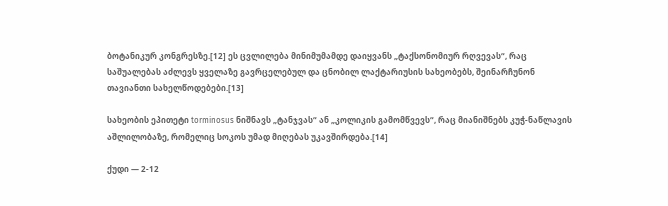ბოტანიკურ კონგრესზე.[12] ეს ცვლილება მინიმუმამდე დაიყვანს „ტაქსონომიურ რღვევას“, რაც საშუალებას აძლევს ყველაზე გავრცელებულ და ცნობილ ლაქტარიუსის სახეობებს, შეინარჩუნონ თავიანთი სახელწოდებები.[13]

სახეობის ეპითეტი torminosus ნიშნავს „ტანჯვას“ ან „კოლიკის გამომწვევს“, რაც მიანიშნებს კუჭ-ნაწლავის აშლილობაზე, რომელიც სოკოს უმად მიღებას უკავშირდება.[14]

ქუდი — 2-12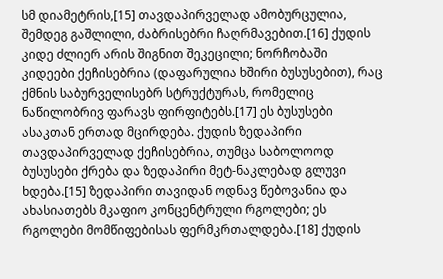სმ დიამეტრის,[15] თავდაპირველად ამობურცულია, შემდეგ გაშლილი, ძაბრისებრი ჩაღრმავებით.[16] ქუდის კიდე ძლიერ არის შიგნით შეკეცილი; ნორჩობაში კიდეები ქეჩისებრია (დაფარულია ხშირი ბუსუსებით), რაც ქმნის საბურველისებრ სტრუქტურას, რომელიც ნაწილობრივ ფარავს ფირფიტებს.[17] ეს ბუსუსები ასაკთან ერთად მცირდება. ქუდის ზედაპირი თავდაპირველად ქეჩისებრია, თუმცა საბოლოოდ ბუსუსები ქრება და ზედაპირი მეტ-ნაკლებად გლუვი ხდება.[15] ზედაპირი თავიდან ოდნავ წებოვანია და ახასიათებს მკაფიო კონცენტრული რგოლები; ეს რგოლები მომწიფებისას ფერმკრთალდება.[18] ქუდის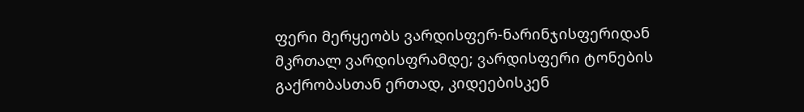ფერი მერყეობს ვარდისფერ-ნარინჯისფერიდან მკრთალ ვარდისფრამდე; ვარდისფერი ტონების გაქრობასთან ერთად, კიდეებისკენ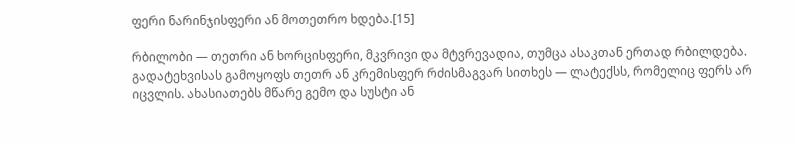ფერი ნარინჯისფერი ან მოთეთრო ხდება.[15]

რბილობი — თეთრი ან ხორცისფერი, მკვრივი და მტვრევადია, თუმცა ასაკთან ერთად რბილდება. გადატეხვისას გამოყოფს თეთრ ან კრემისფერ რძისმაგვარ სითხეს — ლატექსს, რომელიც ფერს არ იცვლის. ახასიათებს მწარე გემო და სუსტი ან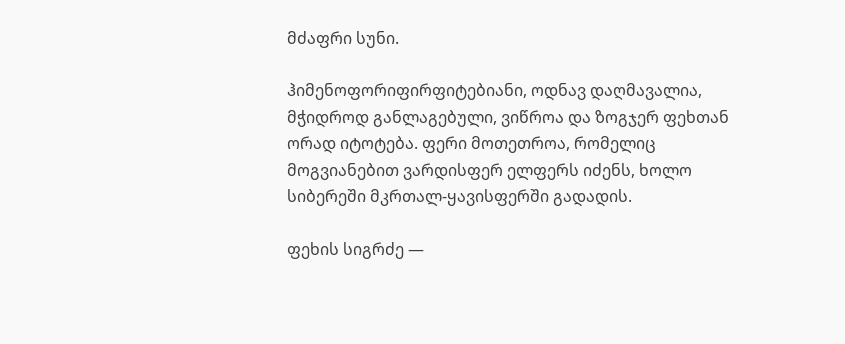მძაფრი სუნი.

ჰიმენოფორიფირფიტებიანი, ოდნავ დაღმავალია, მჭიდროდ განლაგებული, ვიწროა და ზოგჯერ ფეხთან ორად იტოტება. ფერი მოთეთროა, რომელიც მოგვიანებით ვარდისფერ ელფერს იძენს, ხოლო სიბერეში მკრთალ-ყავისფერში გადადის.

ფეხის სიგრძე —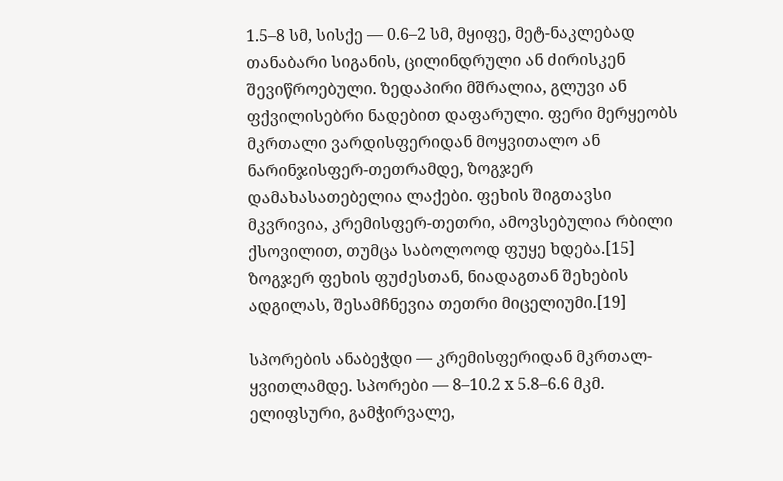1.5–8 სმ, სისქე — 0.6–2 სმ, მყიფე, მეტ-ნაკლებად თანაბარი სიგანის, ცილინდრული ან ძირისკენ შევიწროებული. ზედაპირი მშრალია, გლუვი ან ფქვილისებრი ნადებით დაფარული. ფერი მერყეობს მკრთალი ვარდისფერიდან მოყვითალო ან ნარინჯისფერ-თეთრამდე, ზოგჯერ დამახასათებელია ლაქები. ფეხის შიგთავსი მკვრივია, კრემისფერ-თეთრი, ამოვსებულია რბილი ქსოვილით, თუმცა საბოლოოდ ფუყე ხდება.[15] ზოგჯერ ფეხის ფუძესთან, ნიადაგთან შეხების ადგილას, შესამჩნევია თეთრი მიცელიუმი.[19]

სპორების ანაბეჭდი — კრემისფერიდან მკრთალ-ყვითლამდე. სპორები — 8–10.2 x 5.8–6.6 მკმ. ელიფსური, გამჭირვალე,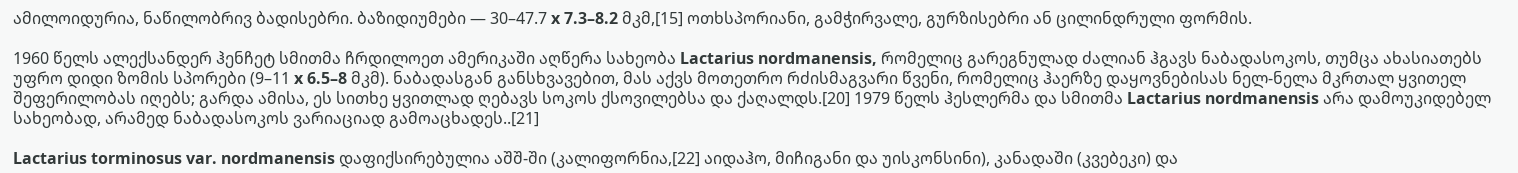ამილოიდურია, ნაწილობრივ ბადისებრი. ბაზიდიუმები — 30–47.7 x 7.3–8.2 მკმ,[15] ოთხსპორიანი, გამჭირვალე, გურზისებრი ან ცილინდრული ფორმის.

1960 წელს ალექსანდერ ჰენჩეტ სმითმა ჩრდილოეთ ამერიკაში აღწერა სახეობა Lactarius nordmanensis, რომელიც გარეგნულად ძალიან ჰგავს ნაბადასოკოს, თუმცა ახასიათებს უფრო დიდი ზომის სპორები (9–11 x 6.5–8 მკმ). ნაბადასგან განსხვავებით, მას აქვს მოთეთრო რძისმაგვარი წვენი, რომელიც ჰაერზე დაყოვნებისას ნელ-ნელა მკრთალ ყვითელ შეფერილობას იღებს; გარდა ამისა, ეს სითხე ყვითლად ღებავს სოკოს ქსოვილებსა და ქაღალდს.[20] 1979 წელს ჰესლერმა და სმითმა Lactarius nordmanensis არა დამოუკიდებელ სახეობად, არამედ ნაბადასოკოს ვარიაციად გამოაცხადეს..[21]

Lactarius torminosus var. nordmanensis დაფიქსირებულია აშშ-ში (კალიფორნია,[22] აიდაჰო, მიჩიგანი და უისკონსინი), კანადაში (კვებეკი) და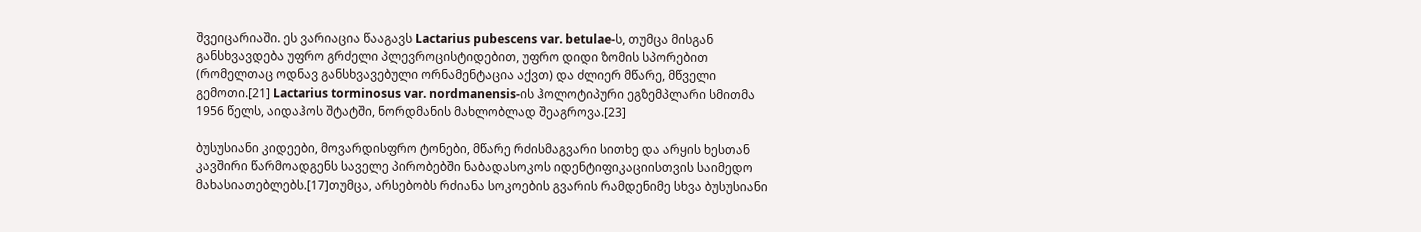შვეიცარიაში. ეს ვარიაცია წააგავს Lactarius pubescens var. betulae-ს, თუმცა მისგან განსხვავდება უფრო გრძელი პლევროცისტიდებით, უფრო დიდი ზომის სპორებით (რომელთაც ოდნავ განსხვავებული ორნამენტაცია აქვთ) და ძლიერ მწარე, მწველი გემოთი.[21] Lactarius torminosus var. nordmanensis-ის ჰოლოტიპური ეგზემპლარი სმითმა 1956 წელს, აიდაჰოს შტატში, ნორდმანის მახლობლად შეაგროვა.[23]

ბუსუსიანი კიდეები, მოვარდისფრო ტონები, მწარე რძისმაგვარი სითხე და არყის ხესთან კავშირი წარმოადგენს საველე პირობებში ნაბადასოკოს იდენტიფიკაციისთვის საიმედო მახასიათებლებს.[17]თუმცა, არსებობს რძიანა სოკოების გვარის რამდენიმე სხვა ბუსუსიანი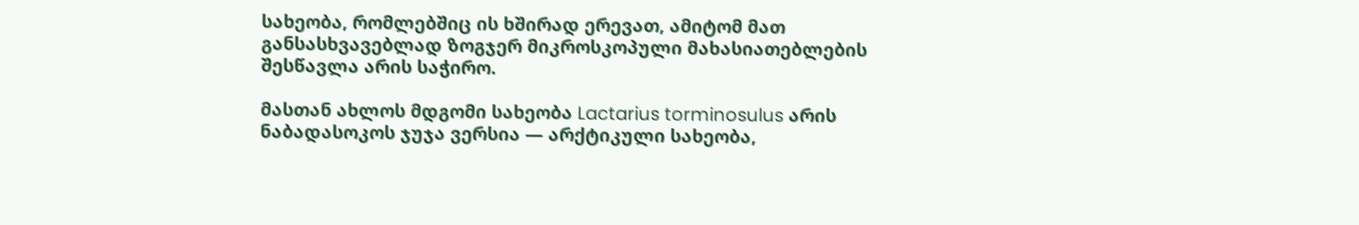სახეობა, რომლებშიც ის ხშირად ერევათ, ამიტომ მათ განსასხვავებლად ზოგჯერ მიკროსკოპული მახასიათებლების შესწავლა არის საჭირო.

მასთან ახლოს მდგომი სახეობა Lactarius torminosulus არის ნაბადასოკოს ჯუჯა ვერსია — არქტიკული სახეობა,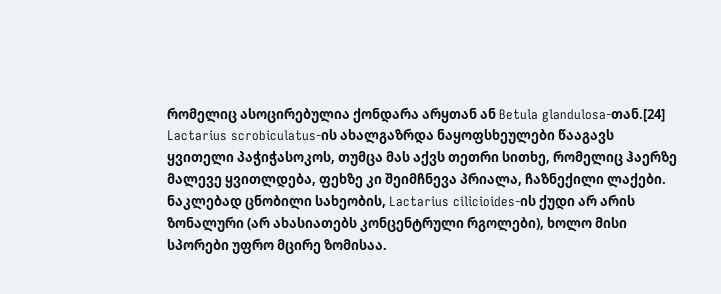რომელიც ასოცირებულია ქონდარა არყთან ან Betula glandulosa-თან.[24] Lactarius scrobiculatus-ის ახალგაზრდა ნაყოფსხეულები წააგავს ყვითელი პაჭიჭასოკოს, თუმცა მას აქვს თეთრი სითხე, რომელიც ჰაერზე მალევე ყვითლდება, ფეხზე კი შეიმჩნევა პრიალა, ჩაზნექილი ლაქები. ნაკლებად ცნობილი სახეობის, Lactarius cilicioides-ის ქუდი არ არის ზონალური (არ ახასიათებს კონცენტრული რგოლები), ხოლო მისი სპორები უფრო მცირე ზომისაა.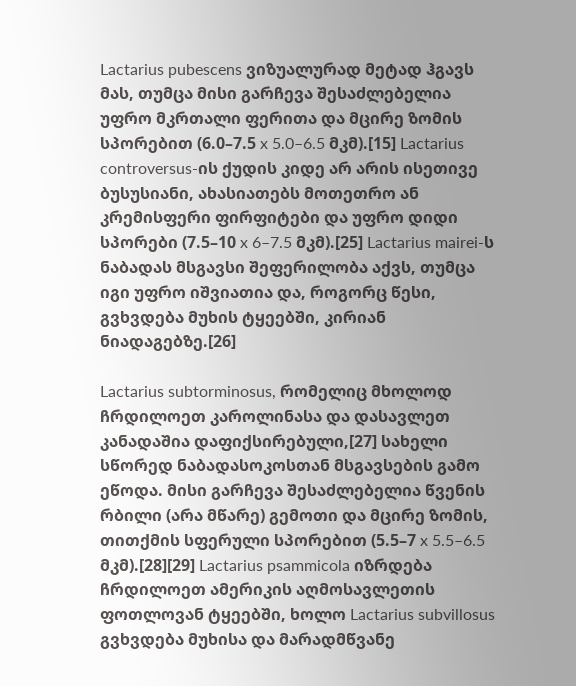Lactarius pubescens ვიზუალურად მეტად ჰგავს მას, თუმცა მისი გარჩევა შესაძლებელია უფრო მკრთალი ფერითა და მცირე ზომის სპორებით (6.0–7.5 x 5.0–6.5 მკმ).[15] Lactarius controversus-ის ქუდის კიდე არ არის ისეთივე ბუსუსიანი, ახასიათებს მოთეთრო ან კრემისფერი ფირფიტები და უფრო დიდი სპორები (7.5–10 x 6–7.5 მკმ).[25] Lactarius mairei-ს ნაბადას მსგავსი შეფერილობა აქვს, თუმცა იგი უფრო იშვიათია და, როგორც წესი, გვხვდება მუხის ტყეებში, კირიან ნიადაგებზე.[26]

Lactarius subtorminosus, რომელიც მხოლოდ ჩრდილოეთ კაროლინასა და დასავლეთ კანადაშია დაფიქსირებული,[27] სახელი სწორედ ნაბადასოკოსთან მსგავსების გამო ეწოდა. მისი გარჩევა შესაძლებელია წვენის რბილი (არა მწარე) გემოთი და მცირე ზომის, თითქმის სფერული სპორებით (5.5–7 x 5.5–6.5 მკმ).[28][29] Lactarius psammicola იზრდება ჩრდილოეთ ამერიკის აღმოსავლეთის ფოთლოვან ტყეებში, ხოლო Lactarius subvillosus გვხვდება მუხისა და მარადმწვანე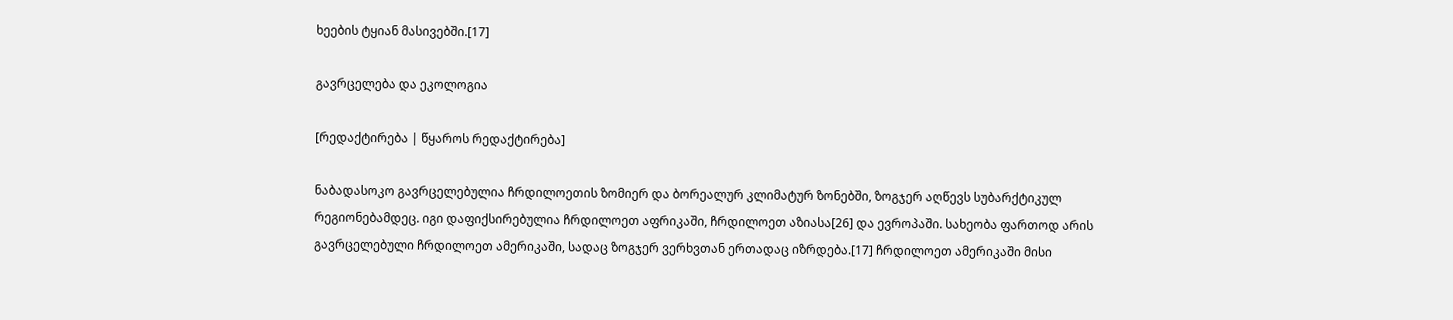ხეების ტყიან მასივებში.[17]

გავრცელება და ეკოლოგია

[რედაქტირება | წყაროს რედაქტირება]

ნაბადასოკო გავრცელებულია ჩრდილოეთის ზომიერ და ბორეალურ კლიმატურ ზონებში, ზოგჯერ აღწევს სუბარქტიკულ რეგიონებამდეც. იგი დაფიქსირებულია ჩრდილოეთ აფრიკაში, ჩრდილოეთ აზიასა[26] და ევროპაში. სახეობა ფართოდ არის გავრცელებული ჩრდილოეთ ამერიკაში, სადაც ზოგჯერ ვერხვთან ერთადაც იზრდება.[17] ჩრდილოეთ ამერიკაში მისი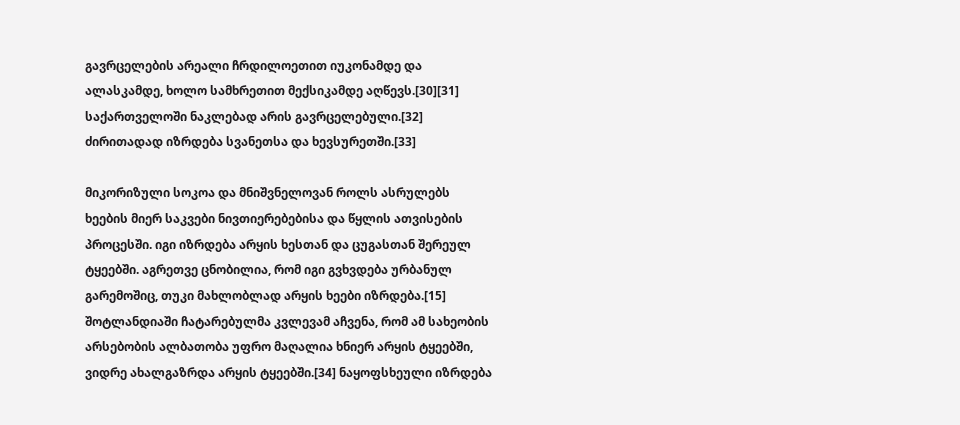გავრცელების არეალი ჩრდილოეთით იუკონამდე და ალასკამდე, ხოლო სამხრეთით მექსიკამდე აღწევს.[30][31] საქართველოში ნაკლებად არის გავრცელებული.[32] ძირითადად იზრდება სვანეთსა და ხევსურეთში.[33]

მიკორიზული სოკოა და მნიშვნელოვან როლს ასრულებს ხეების მიერ საკვები ნივთიერებებისა და წყლის ათვისების პროცესში. იგი იზრდება არყის ხესთან და ცუგასთან შერეულ ტყეებში. აგრეთვე ცნობილია, რომ იგი გვხვდება ურბანულ გარემოშიც, თუკი მახლობლად არყის ხეები იზრდება.[15] შოტლანდიაში ჩატარებულმა კვლევამ აჩვენა, რომ ამ სახეობის არსებობის ალბათობა უფრო მაღალია ხნიერ არყის ტყეებში, ვიდრე ახალგაზრდა არყის ტყეებში.[34] ნაყოფსხეული იზრდება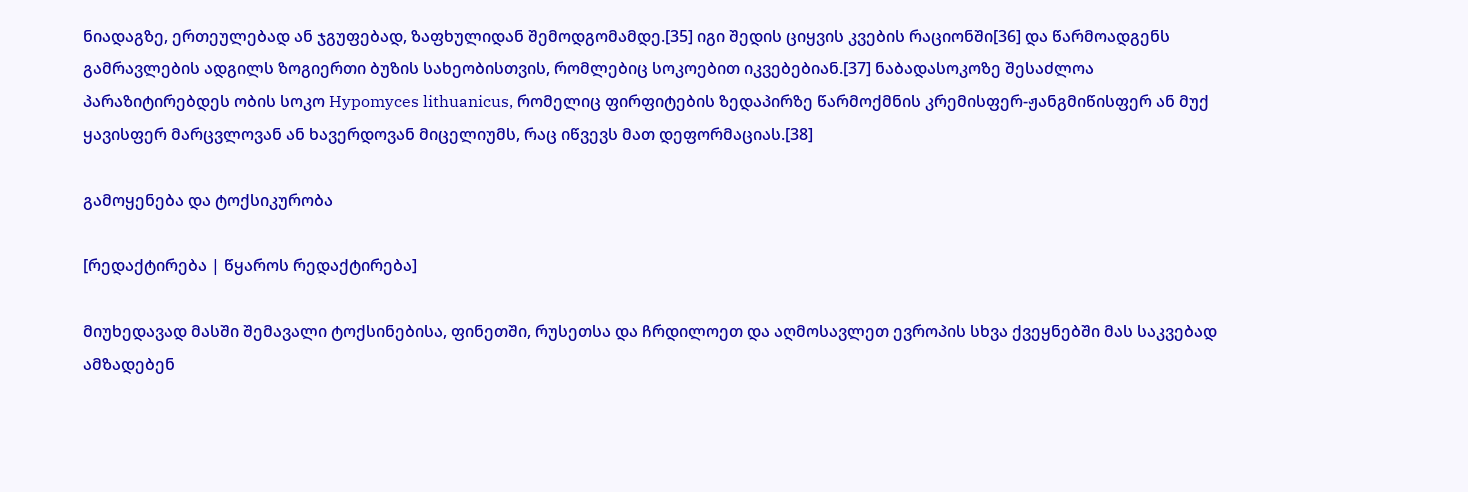ნიადაგზე, ერთეულებად ან ჯგუფებად, ზაფხულიდან შემოდგომამდე.[35] იგი შედის ციყვის კვების რაციონში[36] და წარმოადგენს გამრავლების ადგილს ზოგიერთი ბუზის სახეობისთვის, რომლებიც სოკოებით იკვებებიან.[37] ნაბადასოკოზე შესაძლოა პარაზიტირებდეს ობის სოკო Hypomyces lithuanicus, რომელიც ფირფიტების ზედაპირზე წარმოქმნის კრემისფერ-ჟანგმიწისფერ ან მუქ ყავისფერ მარცვლოვან ან ხავერდოვან მიცელიუმს, რაც იწვევს მათ დეფორმაციას.[38]

გამოყენება და ტოქსიკურობა

[რედაქტირება | წყაროს რედაქტირება]

მიუხედავად მასში შემავალი ტოქსინებისა, ფინეთში, რუსეთსა და ჩრდილოეთ და აღმოსავლეთ ევროპის სხვა ქვეყნებში მას საკვებად ამზადებენ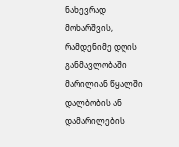ნახევრად მოხარშვის, რამდენიმე დღის განმავლობაში მარილიან წყალში დალბობის ან დამარილების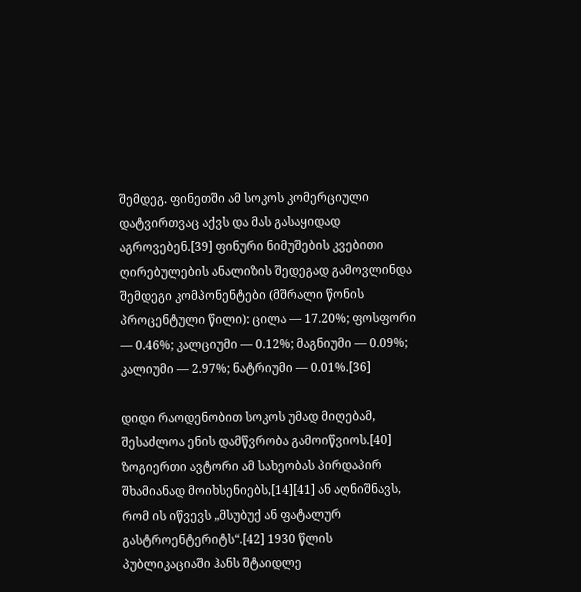შემდეგ. ფინეთში ამ სოკოს კომერციული დატვირთვაც აქვს და მას გასაყიდად აგროვებენ.[39] ფინური ნიმუშების კვებითი ღირებულების ანალიზის შედეგად გამოვლინდა შემდეგი კომპონენტები (მშრალი წონის პროცენტული წილი): ცილა — 17.20%; ფოსფორი — 0.46%; კალციუმი — 0.12%; მაგნიუმი — 0.09%; კალიუმი — 2.97%; ნატრიუმი — 0.01%.[36]

დიდი რაოდენობით სოკოს უმად მიღებამ, შესაძლოა ენის დამწვრობა გამოიწვიოს.[40] ზოგიერთი ავტორი ამ სახეობას პირდაპირ შხამიანად მოიხსენიებს,[14][41] ან აღნიშნავს, რომ ის იწვევს „მსუბუქ ან ფატალურ გასტროენტერიტს“.[42] 1930 წლის პუბლიკაციაში ჰანს შტაიდლე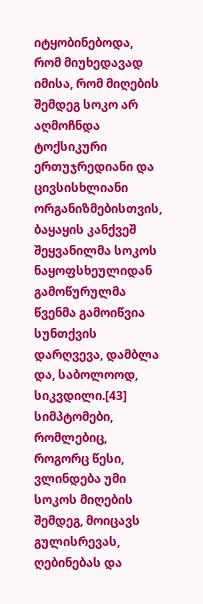იტყობინებოდა, რომ მიუხედავად იმისა, რომ მიღების შემდეგ სოკო არ აღმოჩნდა ტოქსიკური ერთუჯრედიანი და ცივსისხლიანი ორგანიზმებისთვის, ბაყაყის კანქვეშ შეყვანილმა სოკოს ნაყოფსხეულიდან გამოწურულმა წვენმა გამოიწვია სუნთქვის დარღვევა, დამბლა და, საბოლოოდ, სიკვდილი.[43] სიმპტომები, რომლებიც, როგორც წესი, ვლინდება უმი სოკოს მიღების შემდეგ, მოიცავს გულისრევას, ღებინებას და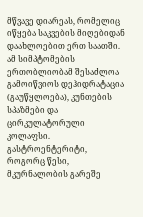მწვავე დიარეას, რომელიც იწყება საკვების მიღებიდან დაახლოებით ერთ საათში. ამ სიმპტომების ერთობლიობამ შესაძლოა გამოიწვიოს დეჰიდრატაცია (გაუწყლოება), კუნთების სპაზმები და ცირკულატორული კოლაფსი. გასტროენტერიტი, როგორც წესი, მკურნალობის გარეშე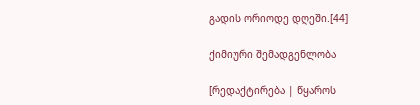გადის ორიოდე დღეში.[44]

ქიმიური შემადგენლობა

[რედაქტირება | წყაროს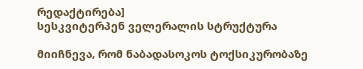რედაქტირება]
სესკვიტერპენ ველერალის სტრუქტურა

მიიჩნევა, რომ ნაბადასოკოს ტოქსიკურობაზე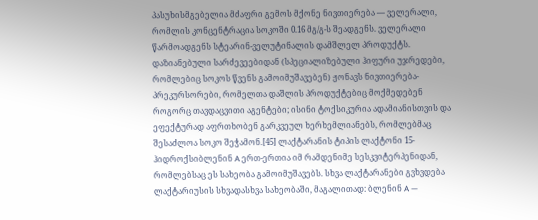პასუხისმგებელია მძაფრი გემოს მქონე ნივთიერება — ველერალი, რომლის კონცენტრაცია სოკოში 0.16 მგ/გ-ს შეადგენს. ველერალი წარმოადგენს სტეარინ-ველუტინალის დამშლელ პროდუქტს. დაზიანებული სარძევეებიდან (სპეციალიზებული ჰიფური უჯრედები, რომლებიც სოკოს წვენს გამოიმუშავებენ) ჟონავს ნივთიერება-პრეკურსორები, რომელთა დაშლის პროდუქტებიც მოქმედებენ როგორც თავდაცვითი აგენტები; ისინი ტოქსიკურია ადამიანისთვის და ეფექტურად აფრთხობენ გარკვეულ ხერხემლიანებს, რომლებმაც შესაძლოა სოკო შეჭამონ.[45] ლაქტარანის ტიპის ლაქტონი 15-ჰიდროქსიბლენინ A ერთ-ერთია იმ რამდენიმე სესკვიტერპენიდან, რომლებსაც ეს სახეობა გამოიმუშავებს. სხვა ლაქტარანები გვხვდება ლაქტარიუსის სხვადასხვა სახეობაში, მაგალითად: ბლენინ A —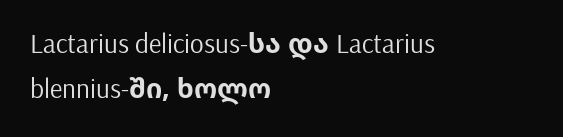Lactarius deliciosus-სა და Lactarius blennius-ში, ხოლო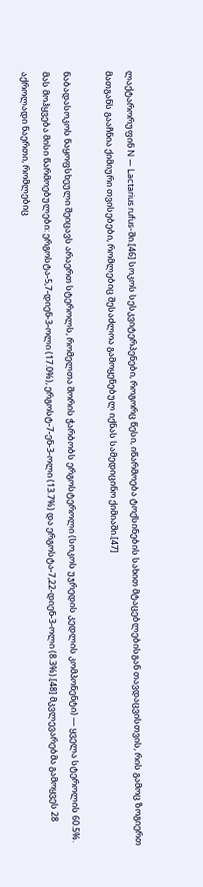ლაქტარორუფინ N — Lactarius rufus-ში.[46] სოკოს სესკვიტერპენები, როგორც წესი, იწარმოება ტოქსინების სახით მტაცებლებისგან თავდაცვისთვის, რის გამოც ზოგიერთ მათგანს გააჩნია ქიმიური თვისებები, რომლებიც შესაძლოა გამოყენებულ იქნას სამედიცინო ქიმიაში.[47]

ნაბადასოკოს ნაყოფსხეული შეიცავს არაერთ სტეროლს, რომელთა შორის ჭარბობს ერგოსტეროლი (სოკოს უჯრედის კედლის კომპონენტი) — ყველა სტეროლის 60.5%. მას მოჰყვება მისი წარმოებულები: ერგოსტა-5,7-დიენ-3-ოლი (17.0%), ერგოსტ-7-ენ-3-ოლი (13.7%) და ერგოსტა-7,22-დიენ-3-ოლი (8.3%).[48] მკვლევარებმა გამოყვეს 28 აქროლადი ნაერთი, რომლებიც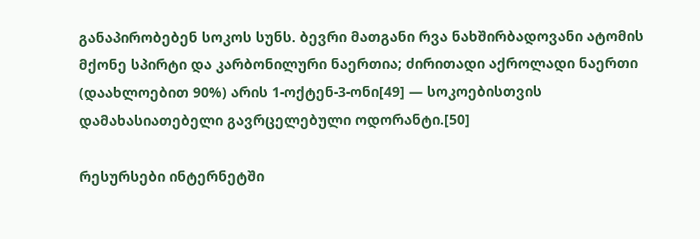განაპირობებენ სოკოს სუნს. ბევრი მათგანი რვა ნახშირბადოვანი ატომის მქონე სპირტი და კარბონილური ნაერთია; ძირითადი აქროლადი ნაერთი (დაახლოებით 90%) არის 1-ოქტენ-3-ონი[49] — სოკოებისთვის დამახასიათებელი გავრცელებული ოდორანტი.[50]

რესურსები ინტერნეტში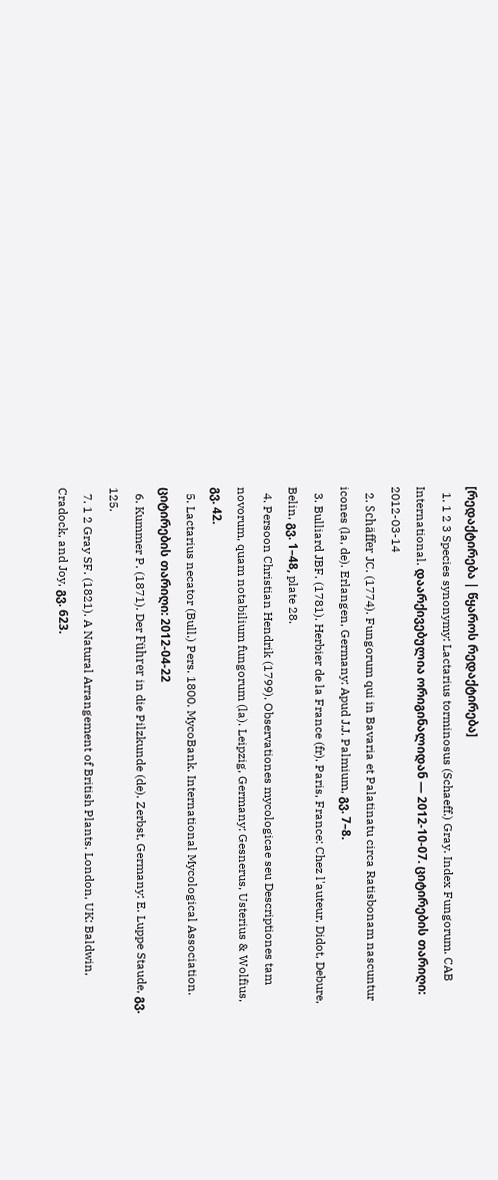[რედაქტირება | წყაროს რედაქტირება]
  1. 1 2 3 Species synonymy: Lactarius torminosus (Schaeff.) Gray. Index Fungorum. CAB International. დაარქივებულია ორიგინალიდან — 2012-10-07. ციტირების თარიღი: 2012-03-14
  2. Schäffer JC. (1774). Fungorum qui in Bavaria et Palatinatu circa Ratisbonam nascuntur icones (la, de). Erlangen, Germany: Apud J.J. Palmium, გვ. 7–8.
  3. Bulliard JBF. (1781). Herbier de la France (fr). Paris, France: Chez l'auteur, Didot, Debure, Belin, გვ. 1–48, plate 28.
  4. Persoon Christian Hendrik (1799). Observationes mycologicae seu Descriptiones tam novorum, quam notabilium fungorum (la). Leipzig, Germany: Gesnerus, Usterius & Wolfius, გვ. 42.
  5. Lactarius necator (Bull.) Pers. 1800. MycoBank. International Mycological Association. ციტირების თარიღი: 2012-04-22
  6. Kummer P. (1871). Der Führer in die Pilzkunde (de). Zerbst, Germany: E. Luppe Staude, გვ. 125.
  7. 1 2 Gray SF. (1821). A Natural Arrangement of British Plants. London, UK: Baldwin, Cradock, and Joy, გვ. 623.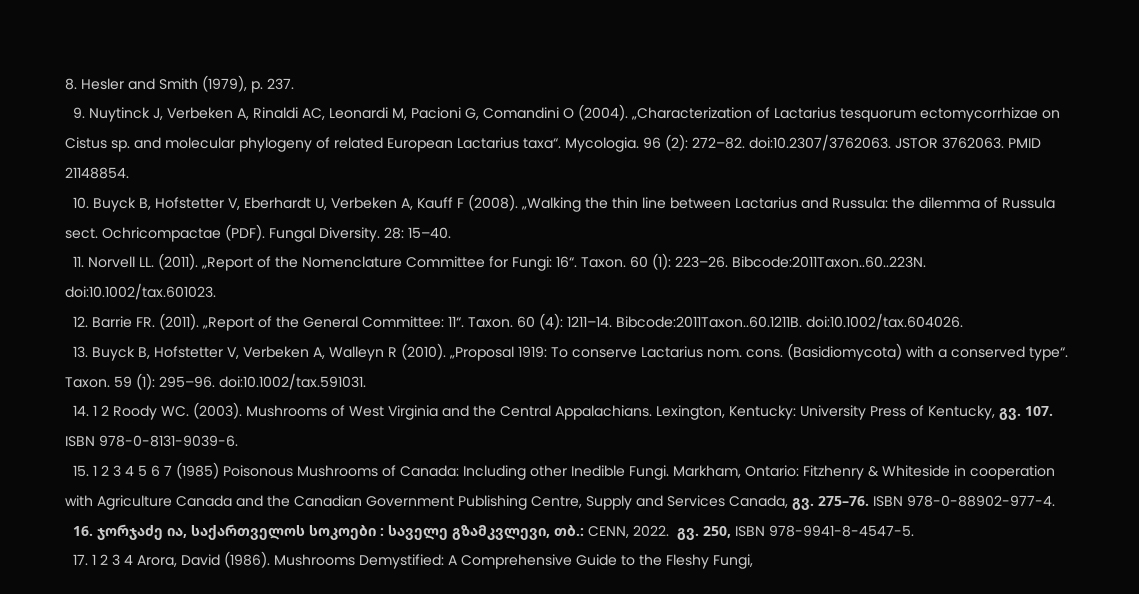8. Hesler and Smith (1979), p. 237.
  9. Nuytinck J, Verbeken A, Rinaldi AC, Leonardi M, Pacioni G, Comandini O (2004). „Characterization of Lactarius tesquorum ectomycorrhizae on Cistus sp. and molecular phylogeny of related European Lactarius taxa“. Mycologia. 96 (2): 272–82. doi:10.2307/3762063. JSTOR 3762063. PMID 21148854.
  10. Buyck B, Hofstetter V, Eberhardt U, Verbeken A, Kauff F (2008). „Walking the thin line between Lactarius and Russula: the dilemma of Russula sect. Ochricompactae (PDF). Fungal Diversity. 28: 15–40.
  11. Norvell LL. (2011). „Report of the Nomenclature Committee for Fungi: 16“. Taxon. 60 (1): 223–26. Bibcode:2011Taxon..60..223N. doi:10.1002/tax.601023.
  12. Barrie FR. (2011). „Report of the General Committee: 11“. Taxon. 60 (4): 1211–14. Bibcode:2011Taxon..60.1211B. doi:10.1002/tax.604026.
  13. Buyck B, Hofstetter V, Verbeken A, Walleyn R (2010). „Proposal 1919: To conserve Lactarius nom. cons. (Basidiomycota) with a conserved type“. Taxon. 59 (1): 295–96. doi:10.1002/tax.591031.
  14. 1 2 Roody WC. (2003). Mushrooms of West Virginia and the Central Appalachians. Lexington, Kentucky: University Press of Kentucky, გვ. 107. ISBN 978-0-8131-9039-6.
  15. 1 2 3 4 5 6 7 (1985) Poisonous Mushrooms of Canada: Including other Inedible Fungi. Markham, Ontario: Fitzhenry & Whiteside in cooperation with Agriculture Canada and the Canadian Government Publishing Centre, Supply and Services Canada, გვ. 275–76. ISBN 978-0-88902-977-4.
  16. ჯორჯაძე ია, საქართველოს სოკოები : საველე გზამკვლევი, თბ.: CENN, 2022.  გვ. 250, ISBN 978-9941-8-4547-5.
  17. 1 2 3 4 Arora, David (1986). Mushrooms Demystified: A Comprehensive Guide to the Fleshy Fungi,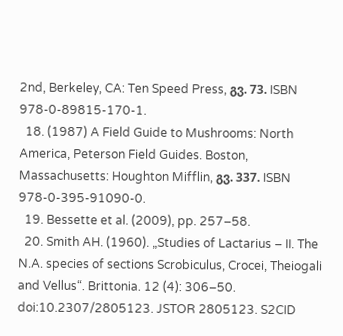2nd, Berkeley, CA: Ten Speed Press, გვ. 73. ISBN 978-0-89815-170-1.
  18. (1987) A Field Guide to Mushrooms: North America, Peterson Field Guides. Boston, Massachusetts: Houghton Mifflin, გვ. 337. ISBN 978-0-395-91090-0.
  19. Bessette et al. (2009), pp. 257–58.
  20. Smith AH. (1960). „Studies of Lactarius – II. The N.A. species of sections Scrobiculus, Crocei, Theiogali and Vellus“. Brittonia. 12 (4): 306–50. doi:10.2307/2805123. JSTOR 2805123. S2CID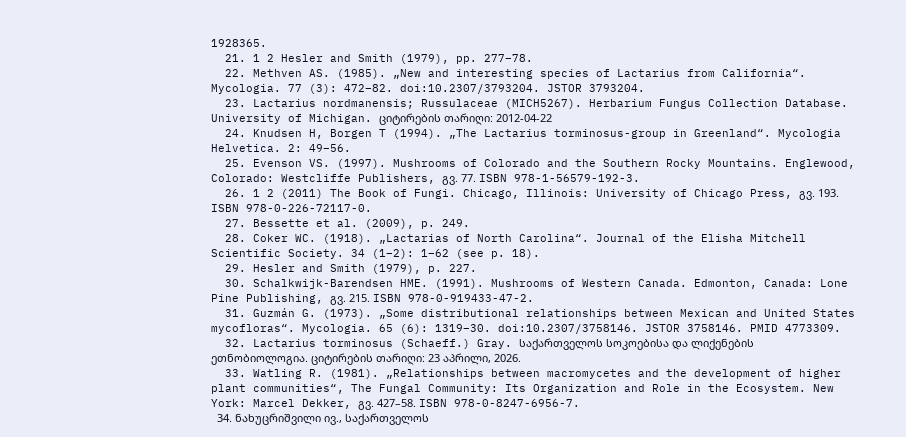1928365.
  21. 1 2 Hesler and Smith (1979), pp. 277–78.
  22. Methven AS. (1985). „New and interesting species of Lactarius from California“. Mycologia. 77 (3): 472–82. doi:10.2307/3793204. JSTOR 3793204.
  23. Lactarius nordmanensis; Russulaceae (MICH5267). Herbarium Fungus Collection Database. University of Michigan. ციტირების თარიღი: 2012-04-22
  24. Knudsen H, Borgen T (1994). „The Lactarius torminosus-group in Greenland“. Mycologia Helvetica. 2: 49–56.
  25. Evenson VS. (1997). Mushrooms of Colorado and the Southern Rocky Mountains. Englewood, Colorado: Westcliffe Publishers, გვ. 77. ISBN 978-1-56579-192-3.
  26. 1 2 (2011) The Book of Fungi. Chicago, Illinois: University of Chicago Press, გვ. 193. ISBN 978-0-226-72117-0.
  27. Bessette et al. (2009), p. 249.
  28. Coker WC. (1918). „Lactarias of North Carolina“. Journal of the Elisha Mitchell Scientific Society. 34 (1–2): 1–62 (see p. 18).
  29. Hesler and Smith (1979), p. 227.
  30. Schalkwijk-Barendsen HME. (1991). Mushrooms of Western Canada. Edmonton, Canada: Lone Pine Publishing, გვ. 215. ISBN 978-0-919433-47-2.
  31. Guzmán G. (1973). „Some distributional relationships between Mexican and United States mycofloras“. Mycologia. 65 (6): 1319–30. doi:10.2307/3758146. JSTOR 3758146. PMID 4773309.
  32. Lactarius torminosus (Schaeff.) Gray. საქართველოს სოკოებისა და ლიქენების ეთნობიოლოგია. ციტირების თარიღი: 23 აპრილი, 2026.
  33. Watling R. (1981). „Relationships between macromycetes and the development of higher plant communities“, The Fungal Community: Its Organization and Role in the Ecosystem. New York: Marcel Dekker, გვ. 427–58. ISBN 978-0-8247-6956-7.
  34. ნახუცრიშვილი ივ., საქართველოს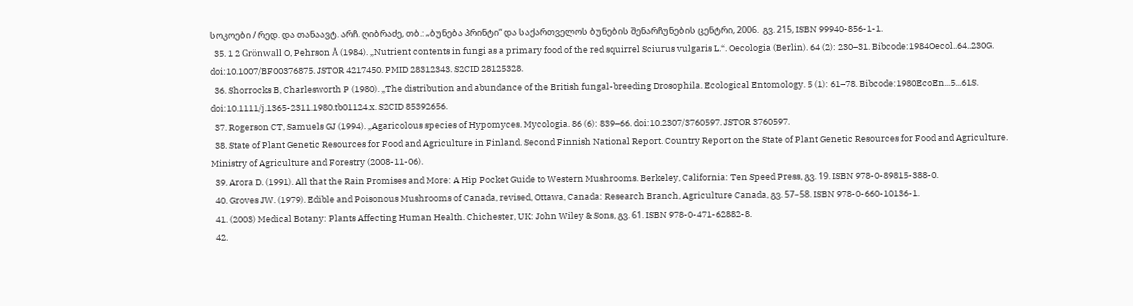სოკოები / რედ. და თანაავტ. არჩ. ღიბრაძე, თბ.: „ბუნება პრინტი“ და საქართველოს ბუნების შენარჩუნების ცენტრი, 2006.  გვ. 215, ISBN 99940-856-1-1.
  35. 1 2 Grönwall O, Pehrson Å (1984). „Nutrient contents in fungi as a primary food of the red squirrel Sciurus vulgaris L.“. Oecologia (Berlin). 64 (2): 230–31. Bibcode:1984Oecol..64..230G. doi:10.1007/BF00376875. JSTOR 4217450. PMID 28312343. S2CID 28125328.
  36. Shorrocks B, Charlesworth P (1980). „The distribution and abundance of the British fungal-breeding Drosophila. Ecological Entomology. 5 (1): 61–78. Bibcode:1980EcoEn...5...61S. doi:10.1111/j.1365-2311.1980.tb01124.x. S2CID 85392656.
  37. Rogerson CT, Samuels GJ (1994). „Agaricolous species of Hypomyces. Mycologia. 86 (6): 839–66. doi:10.2307/3760597. JSTOR 3760597.
  38. State of Plant Genetic Resources for Food and Agriculture in Finland. Second Finnish National Report. Country Report on the State of Plant Genetic Resources for Food and Agriculture. Ministry of Agriculture and Forestry (2008-11-06).
  39. Arora D. (1991). All that the Rain Promises and More: A Hip Pocket Guide to Western Mushrooms. Berkeley, California: Ten Speed Press, გვ. 19. ISBN 978-0-89815-388-0.
  40. Groves JW. (1979). Edible and Poisonous Mushrooms of Canada, revised, Ottawa, Canada: Research Branch, Agriculture Canada, გვ. 57–58. ISBN 978-0-660-10136-1.
  41. (2003) Medical Botany: Plants Affecting Human Health. Chichester, UK: John Wiley & Sons, გვ. 61. ISBN 978-0-471-62882-8.
  42.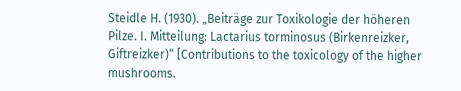Steidle H. (1930). „Beiträge zur Toxikologie der höheren Pilze. I. Mitteilung: Lactarius torminosus (Birkenreizker, Giftreizker)“ [Contributions to the toxicology of the higher mushrooms.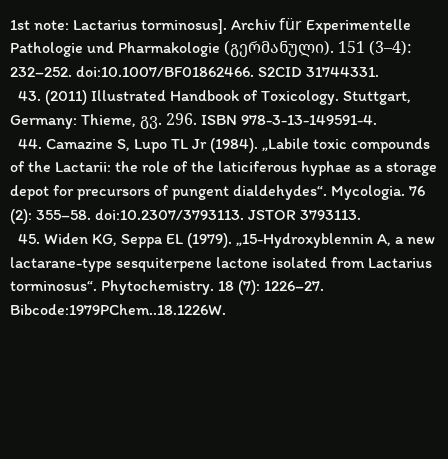1st note: Lactarius torminosus]. Archiv für Experimentelle Pathologie und Pharmakologie (გერმანული). 151 (3–4): 232–252. doi:10.1007/BF01862466. S2CID 31744331.
  43. (2011) Illustrated Handbook of Toxicology. Stuttgart, Germany: Thieme, გვ. 296. ISBN 978-3-13-149591-4.
  44. Camazine S, Lupo TL Jr (1984). „Labile toxic compounds of the Lactarii: the role of the laticiferous hyphae as a storage depot for precursors of pungent dialdehydes“. Mycologia. 76 (2): 355–58. doi:10.2307/3793113. JSTOR 3793113.
  45. Widen KG, Seppa EL (1979). „15-Hydroxyblennin A, a new lactarane-type sesquiterpene lactone isolated from Lactarius torminosus“. Phytochemistry. 18 (7): 1226–27. Bibcode:1979PChem..18.1226W.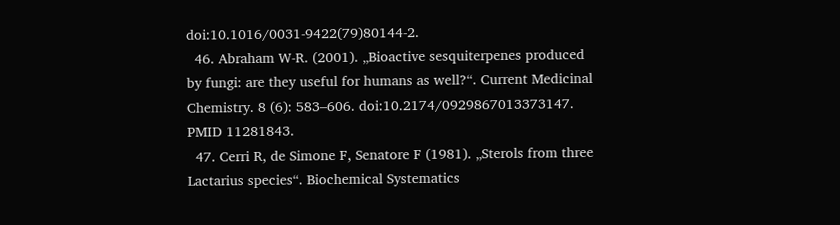doi:10.1016/0031-9422(79)80144-2.
  46. Abraham W-R. (2001). „Bioactive sesquiterpenes produced by fungi: are they useful for humans as well?“. Current Medicinal Chemistry. 8 (6): 583–606. doi:10.2174/0929867013373147. PMID 11281843.
  47. Cerri R, de Simone F, Senatore F (1981). „Sterols from three Lactarius species“. Biochemical Systematics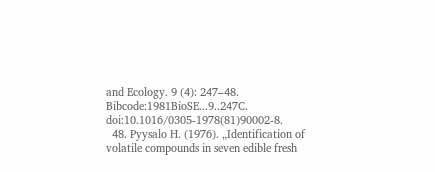and Ecology. 9 (4): 247–48. Bibcode:1981BioSE...9..247C. doi:10.1016/0305-1978(81)90002-8.
  48. Pyysalo H. (1976). „Identification of volatile compounds in seven edible fresh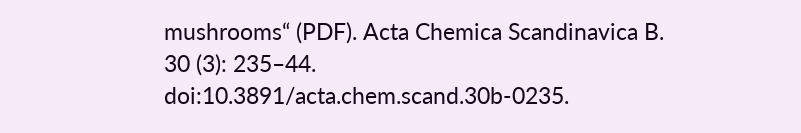mushrooms“ (PDF). Acta Chemica Scandinavica B. 30 (3): 235–44. doi:10.3891/acta.chem.scand.30b-0235.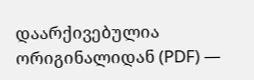დაარქივებულია ორიგინალიდან (PDF) —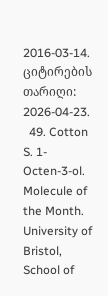2016-03-14. ციტირების თარიღი: 2026-04-23.
  49. Cotton S. 1-Octen-3-ol. Molecule of the Month. University of Bristol, School of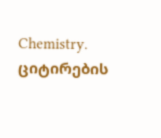Chemistry. ციტირების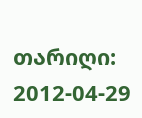თარიღი: 2012-04-29